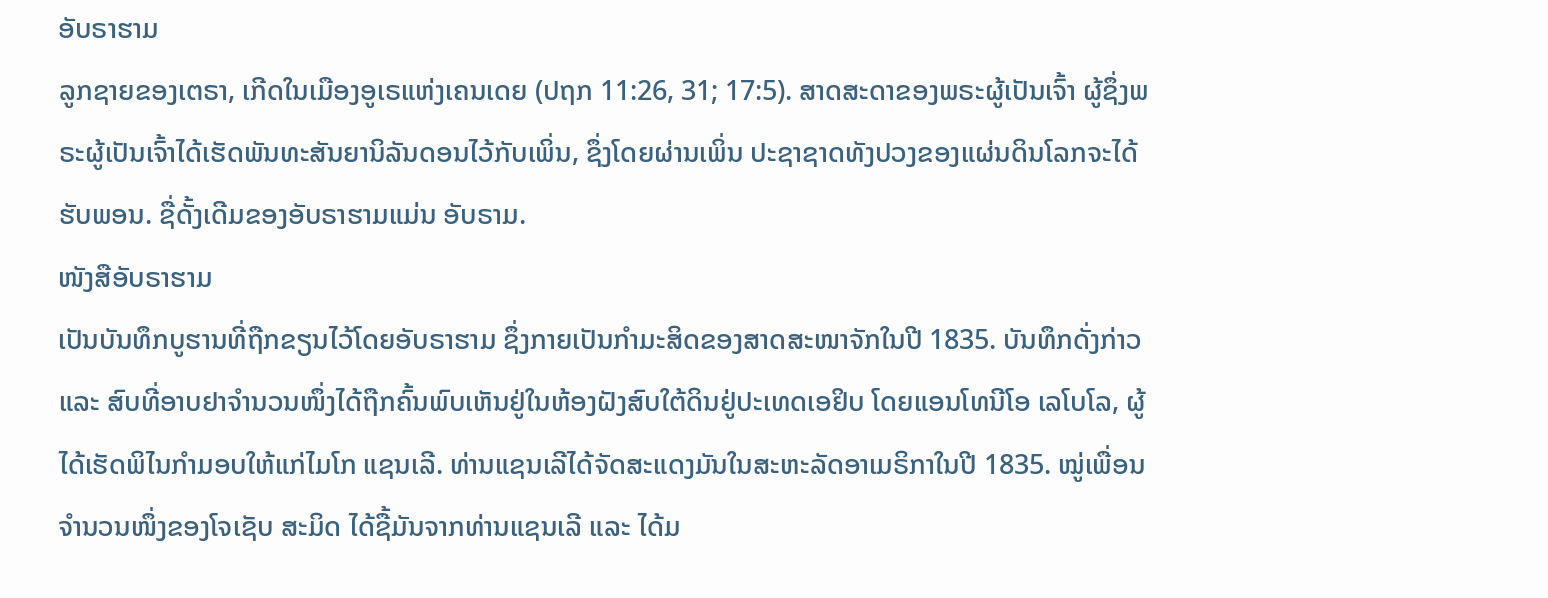ອັບຣາຮາມ
ລູກຊາຍຂອງເຕຣາ, ເກີດໃນເມືອງອູເຣແຫ່ງເຄນເດຍ (ປຖກ 11:26, 31; 17:5). ສາດສະດາຂອງພຣະຜູ້ເປັນເຈົ້າ ຜູ້ຊຶ່ງພຣະຜູ້ເປັນເຈົ້າໄດ້ເຮັດພັນທະສັນຍານິລັນດອນໄວ້ກັບເພິ່ນ, ຊຶ່ງໂດຍຜ່ານເພິ່ນ ປະຊາຊາດທັງປວງຂອງແຜ່ນດິນໂລກຈະໄດ້ຮັບພອນ. ຊື່ດັ້ງເດີມຂອງອັບຣາຮາມແມ່ນ ອັບຣາມ.
ໜັງສືອັບຣາຮາມ
ເປັນບັນທຶກບູຮານທີ່ຖືກຂຽນໄວ້ໂດຍອັບຣາຮາມ ຊຶ່ງກາຍເປັນກຳມະສິດຂອງສາດສະໜາຈັກໃນປີ 1835. ບັນທຶກດັ່ງກ່າວ ແລະ ສົບທີ່ອາບຢາຈຳນວນໜຶ່ງໄດ້ຖືກຄົ້ນພົບເຫັນຢູ່ໃນຫ້ອງຝັງສົບໃຕ້ດິນຢູ່ປະເທດເອຢິບ ໂດຍແອນໂທນີໂອ ເລໂບໂລ, ຜູ້ໄດ້ເຮັດພິໄນກຳມອບໃຫ້ແກ່ໄມໂກ ແຊນເລີ. ທ່ານແຊນເລີໄດ້ຈັດສະແດງມັນໃນສະຫະລັດອາເມຣິກາໃນປີ 1835. ໝູ່ເພື່ອນຈຳນວນໜຶ່ງຂອງໂຈເຊັບ ສະມິດ ໄດ້ຊື້ມັນຈາກທ່ານແຊນເລີ ແລະ ໄດ້ມ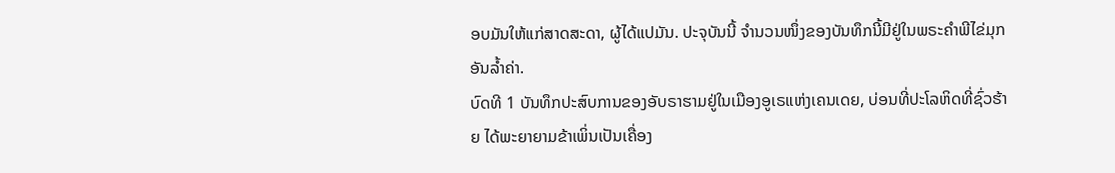ອບມັນໃຫ້ແກ່ສາດສະດາ, ຜູ້ໄດ້ແປມັນ. ປະຈຸບັນນີ້ ຈຳນວນໜຶ່ງຂອງບັນທຶກນີ້ມີຢູ່ໃນພຣະຄຳພີໄຂ່ມຸກອັນລ້ຳຄ່າ.
ບົດທີ 1 ບັນທຶກປະສົບການຂອງອັບຣາຮາມຢູ່ໃນເມືອງອູເຣແຫ່ງເຄນເດຍ, ບ່ອນທີ່ປະໂລຫິດທີ່ຊົ່ວຮ້າຍ ໄດ້ພະຍາຍາມຂ້າເພິ່ນເປັນເຄື່ອງ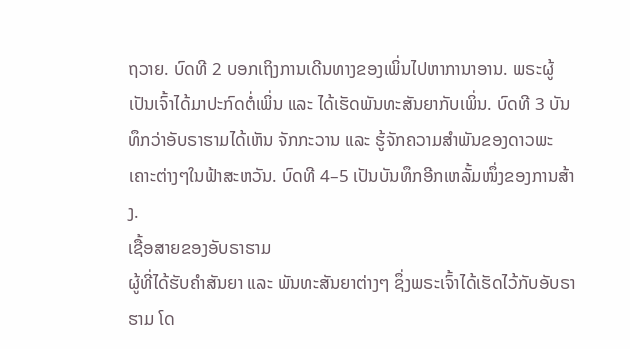ຖວາຍ. ບົດທີ 2 ບອກເຖິງການເດີນທາງຂອງເພິ່ນໄປຫາການາອານ. ພຣະຜູ້ເປັນເຈົ້າໄດ້ມາປະກົດຕໍ່ເພິ່ນ ແລະ ໄດ້ເຮັດພັນທະສັນຍາກັບເພິ່ນ. ບົດທີ 3 ບັນທຶກວ່າອັບຣາຮາມໄດ້ເຫັນ ຈັກກະວານ ແລະ ຮູ້ຈັກຄວາມສຳພັນຂອງດາວພະເຄາະຕ່າງໆໃນຟ້າສະຫວັນ. ບົດທີ 4–5 ເປັນບັນທຶກອີກເຫລັ້ມໜຶ່ງຂອງການສ້າງ.
ເຊື້ອສາຍຂອງອັບຣາຮາມ
ຜູ້ທີ່ໄດ້ຮັບຄຳສັນຍາ ແລະ ພັນທະສັນຍາຕ່າງໆ ຊຶ່ງພຣະເຈົ້າໄດ້ເຮັດໄວ້ກັບອັບຣາຮາມ ໂດ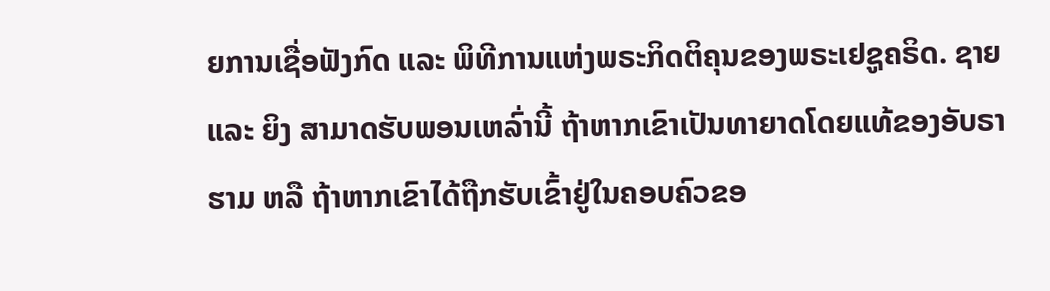ຍການເຊື່ອຟັງກົດ ແລະ ພິທີການແຫ່ງພຣະກິດຕິຄຸນຂອງພຣະເຢຊູຄຣິດ. ຊາຍ ແລະ ຍິງ ສາມາດຮັບພອນເຫລົ່ານີ້ ຖ້າຫາກເຂົາເປັນທາຍາດໂດຍແທ້ຂອງອັບຣາຮາມ ຫລື ຖ້າຫາກເຂົາໄດ້ຖືກຮັບເຂົ້າຢູ່ໃນຄອບຄົວຂອ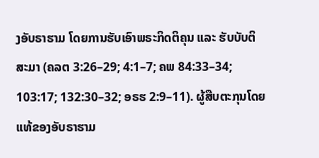ງອັບຣາຮາມ ໂດຍການຮັບເອົາພຣະກິດຕິຄຸນ ແລະ ຮັບບັບຕິສະມາ (ຄລຕ 3:26–29; 4:1–7; ຄພ 84:33–34; 103:17; 132:30–32; ອຣຮ 2:9–11). ຜູ້ສືບຕະກຸນໂດຍແທ້ຂອງອັບຣາຮາມ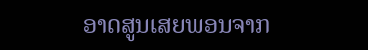ອາດສູນເສຍພອນຈາກ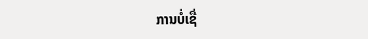ການບໍ່ເຊື່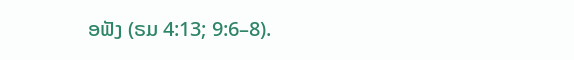ອຟັງ (ຣມ 4:13; 9:6–8).